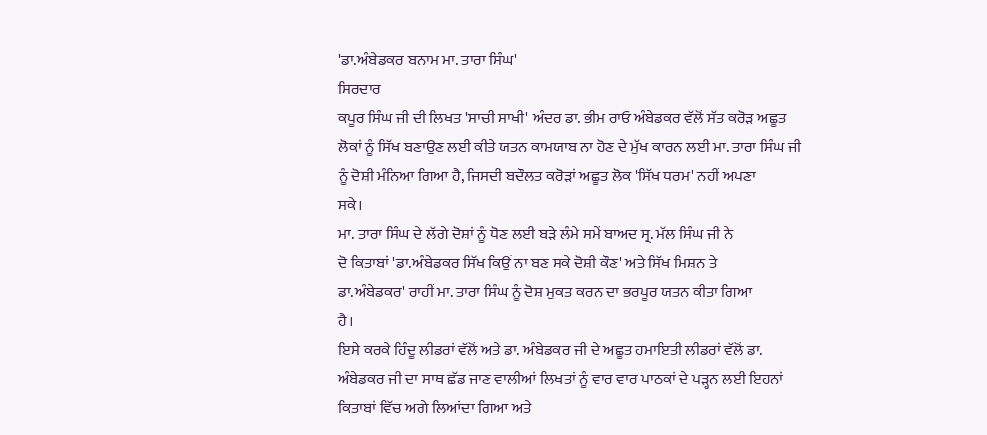'ਡਾ.ਅੰਬੇਡਕਰ ਬਨਾਮ ਮਾ. ਤਾਰਾ ਸਿੰਘ'
ਸਿਰਦਾਰ
ਕਪੂਰ ਸਿੰਘ ਜੀ ਦੀ ਲਿਖਤ 'ਸਾਚੀ ਸਾਖੀ' ਅੰਦਰ ਡਾ. ਭੀਮ ਰਾਓ ਅੰਬੇਡਕਰ ਵੱਲੋਂ ਸੱਤ ਕਰੋੜ ਅਛੂਤ
ਲੋਕਾਂ ਨੂੰ ਸਿੱਖ ਬਣਾਉਣ ਲਈ ਕੀਤੇ ਯਤਨ ਕਾਮਯਾਬ ਨਾ ਹੋਣ ਦੇ ਮੁੱਖ ਕਾਰਨ ਲਈ ਮਾ. ਤਾਰਾ ਸਿੰਘ ਜੀ
ਨੂੰ ਦੋਸ਼ੀ ਮੰਨਿਆ ਗਿਆ ਹੈ, ਜਿਸਦੀ ਬਦੌਲਤ ਕਰੋੜਾਂ ਅਛੂਤ ਲੋਕ 'ਸਿੱਖ ਧਰਮ' ਨਹੀਂ ਅਪਣਾ
ਸਕੇ।
ਮਾ. ਤਾਰਾ ਸਿੰਘ ਦੇ ਲੱਗੇ ਦੋਸ਼ਾਂ ਨੂੰ ਧੋਣ ਲਈ ਬੜੇ ਲੰਮੇ ਸਮੇਂ ਬਾਅਦ ਸ੍ਰ. ਮੱਲ ਸਿੰਘ ਜੀ ਨੇ
ਦੋ ਕਿਤਾਬਾਂ 'ਡਾ.ਅੰਬੇਡਕਰ ਸਿੱਖ ਕਿਉਂ ਨਾ ਬਣ ਸਕੇ ਦੋਸ਼ੀ ਕੌਣ' ਅਤੇ ਸਿੱਖ ਮਿਸ਼ਨ ਤੇ
ਡਾ.ਅੰਬੇਡਕਰ' ਰਾਹੀਂ ਮਾ. ਤਾਰਾ ਸਿੰਘ ਨੂੰ ਦੋਸ਼ ਮੁਕਤ ਕਰਨ ਦਾ ਭਰਪੂਰ ਯਤਨ ਕੀਤਾ ਗਿਆ
ਹੈ।
ਇਸੇ ਕਰਕੇ ਹਿੰਦੂ ਲੀਡਰਾਂ ਵੱਲੋਂ ਅਤੇ ਡਾ. ਅੰਬੇਡਕਰ ਜੀ ਦੇ ਅਛੂਤ ਹਮਾਇਤੀ ਲੀਡਰਾਂ ਵੱਲੋਂ ਡਾ.
ਅੰਬੇਡਕਰ ਜੀ ਦਾ ਸਾਥ ਛੱਡ ਜਾਣ ਵਾਲੀਆਂ ਲਿਖਤਾਂ ਨੂੰ ਵਾਰ ਵਾਰ ਪਾਠਕਾਂ ਦੇ ਪੜ੍ਹਨ ਲਈ ਇਹਨਾਂ
ਕਿਤਾਬਾਂ ਵਿੱਚ ਅਗੇ ਲਿਆਂਦਾ ਗਿਆ ਅਤੇ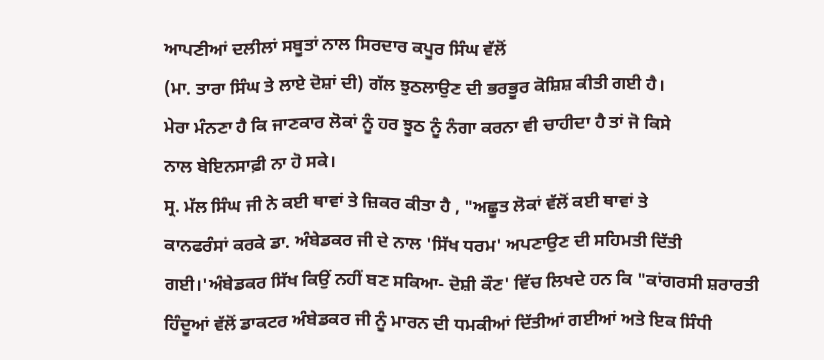ਆਪਣੀਆਂ ਦਲੀਲਾਂ ਸਬੂਤਾਂ ਨਾਲ ਸਿਰਦਾਰ ਕਪੂਰ ਸਿੰਘ ਵੱਲੋਂ
(ਮਾ. ਤਾਰਾ ਸਿੰਘ ਤੇ ਲਾਏ ਦੋਸ਼ਾਂ ਦੀ) ਗੱਲ ਝੁਠਲਾਉਣ ਦੀ ਭਰਭੂਰ ਕੋਸ਼ਿਸ਼ ਕੀਤੀ ਗਈ ਹੈ।
ਮੇਰਾ ਮੰਨਣਾ ਹੈ ਕਿ ਜਾਣਕਾਰ ਲੋਕਾਂ ਨੂੰ ਹਰ ਝੂਠ ਨੂੰ ਨੰਗਾ ਕਰਨਾ ਵੀ ਚਾਹੀਦਾ ਹੈ ਤਾਂ ਜੋ ਕਿਸੇ
ਨਾਲ ਬੇਇਨਸਾਫ਼ੀ ਨਾ ਹੋ ਸਕੇ।
ਸ੍ਰ. ਮੱਲ ਸਿੰਘ ਜੀ ਨੇ ਕਈ ਥਾਵਾਂ ਤੇ ਜ਼ਿਕਰ ਕੀਤਾ ਹੈ , "ਅਛੂਤ ਲੋਕਾਂ ਵੱਲੋਂ ਕਈ ਥਾਵਾਂ ਤੇ
ਕਾਨਫਰੰਸਾਂ ਕਰਕੇ ਡਾ. ਅੰਬੇਡਕਰ ਜੀ ਦੇ ਨਾਲ 'ਸਿੱਖ ਧਰਮ' ਅਪਣਾਉਣ ਦੀ ਸਹਿਮਤੀ ਦਿੱਤੀ
ਗਈ।'ਅੰਬੇਡਕਰ ਸਿੱਖ ਕਿਉਂ ਨਹੀਂ ਬਣ ਸਕਿਆ- ਦੋਸ਼ੀ ਕੌਣ' ਵਿੱਚ ਲਿਖਦੇ ਹਨ ਕਿ "ਕਾਂਗਰਸੀ ਸ਼ਰਾਰਤੀ
ਹਿੰਦੂਆਂ ਵੱਲੋਂ ਡਾਕਟਰ ਅੰਬੇਡਕਰ ਜੀ ਨੂੰ ਮਾਰਨ ਦੀ ਧਮਕੀਆਂ ਦਿੱਤੀਆਂ ਗਈਆਂ ਅਤੇ ਇਕ ਸਿੰਧੀ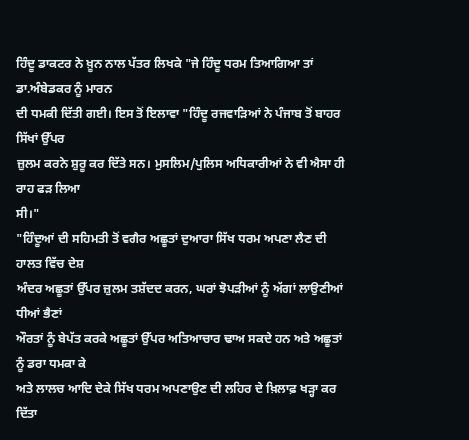ਹਿੰਦੂ ਡਾਕਟਰ ਨੇ ਖ਼ੂਨ ਨਾਲ ਪੱਤਰ ਲਿਖਕੇ "ਜੇ ਹਿੰਦੂ ਧਰਮ ਤਿਆਗਿਆ ਤਾਂ ਡਾ.ਅੰਬੇਡਕਰ ਨੂੰ ਮਾਰਨ
ਦੀ ਧਮਕੀ ਦਿੱਤੀ ਗਈ। ਇਸ ਤੋਂ ਇਲਾਵਾ "ਹਿੰਦੂ ਰਜਵਾੜਿਆਂ ਨੇ ਪੰਜਾਬ ਤੋਂ ਬਾਹਰ ਸਿੱਖਾਂ ਉੱਪਰ
ਜ਼ੁਲਮ ਕਰਨੇ ਸ਼ੁਰੂ ਕਰ ਦਿੱਤੇ ਸਨ। ਮੁਸਲਿਮ/ਪੁਲਿਸ ਅਧਿਕਾਰੀਆਂ ਨੇ ਵੀ ਐਸਾ ਹੀ ਰਾਹ ਫੜ ਲਿਆ
ਸੀ।"
"ਹਿੰਦੂਆਂ ਦੀ ਸਹਿਮਤੀ ਤੋਂ ਵਗੈਰ ਅਛੂਤਾਂ ਦੁਆਰਾ ਸਿੱਖ ਧਰਮ ਅਪਣਾ ਲੈਣ ਦੀ ਹਾਲਤ ਵਿੱਚ ਦੇਸ਼
ਅੰਦਰ ਅਛੂਤਾਂ ਉੱਪਰ ਜ਼ੁਲਮ ਤਸ਼ੱਦਦ ਕਰਨ, ਘਰਾਂ ਝੋਪੜੀਆਂ ਨੂੰ ਅੱਗਾਂ ਲਾਉਣੀਆਂ ਧੀਆਂ ਭੈਣਾਂ
ਔਰਤਾਂ ਨੂੰ ਬੇਪੱਤ ਕਰਕੇ ਅਛੂਤਾਂ ਉੱਪਰ ਅਤਿਆਚਾਰ ਢਾਅ ਸਕਦੇ ਹਨ ਅਤੇ ਅਛੂਤਾਂ ਨੂੰ ਡਰਾ ਧਮਕਾ ਕੇ
ਅਤੇ ਲਾਲਚ ਆਦਿ ਦੇਕੇ ਸਿੱਖ ਧਰਮ ਅਪਣਾਉਣ ਦੀ ਲਹਿਰ ਦੇ ਖ਼ਿਲਾਫ਼ ਖੜ੍ਹਾ ਕਰ ਦਿੱਤਾ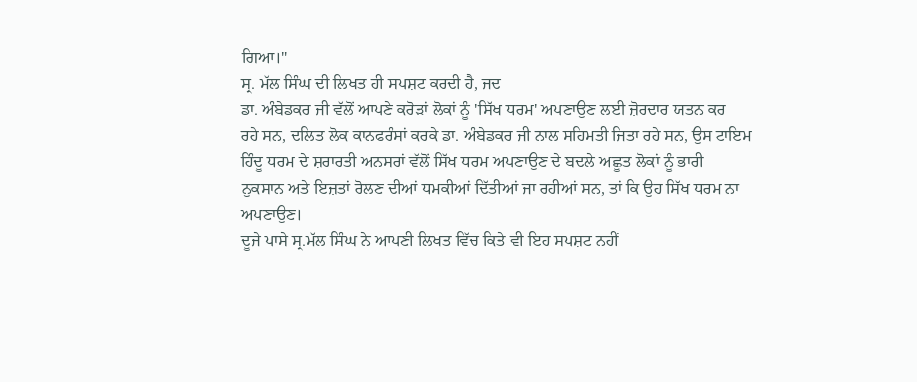ਗਿਆ।"
ਸ੍ਰ. ਮੱਲ ਸਿੰਘ ਦੀ ਲਿਖਤ ਹੀ ਸਪਸ਼ਟ ਕਰਦੀ ਹੈ, ਜਦ
ਡਾ. ਅੰਬੇਡਕਰ ਜੀ ਵੱਲੋਂ ਆਪਣੇ ਕਰੋੜਾਂ ਲੋਕਾਂ ਨੂੰ 'ਸਿੱਖ ਧਰਮ' ਅਪਣਾਉਣ ਲਈ ਜ਼ੋਰਦਾਰ ਯਤਨ ਕਰ
ਰਹੇ ਸਨ, ਦਲਿਤ ਲੋਕ ਕਾਨਫਰੰਸਾਂ ਕਰਕੇ ਡਾ. ਅੰਬੇਡਕਰ ਜੀ ਨਾਲ ਸਹਿਮਤੀ ਜਿਤਾ ਰਹੇ ਸਨ, ਉਸ ਟਾਇਮ
ਹਿੰਦੂ ਧਰਮ ਦੇ ਸ਼ਰਾਰਤੀ ਅਨਸਰਾਂ ਵੱਲੋਂ ਸਿੱਖ ਧਰਮ ਅਪਣਾਉਣ ਦੇ ਬਦਲੇ ਅਛੂਤ ਲੋਕਾਂ ਨੂੰ ਭਾਰੀ
ਨੁਕਸਾਨ ਅਤੇ ਇਜ਼ਤਾਂ ਰੋਲਣ ਦੀਆਂ ਧਮਕੀਆਂ ਦਿੱਤੀਆਂ ਜਾ ਰਹੀਆਂ ਸਨ, ਤਾਂ ਕਿ ਉਹ ਸਿੱਖ ਧਰਮ ਨਾ
ਅਪਣਾਉਣ।
ਦੂਜੇ ਪਾਸੇ ਸ੍ਰ.ਮੱਲ ਸਿੰਘ ਨੇ ਆਪਣੀ ਲਿਖਤ ਵਿੱਚ ਕਿਤੇ ਵੀ ਇਹ ਸਪਸ਼ਟ ਨਹੀਂ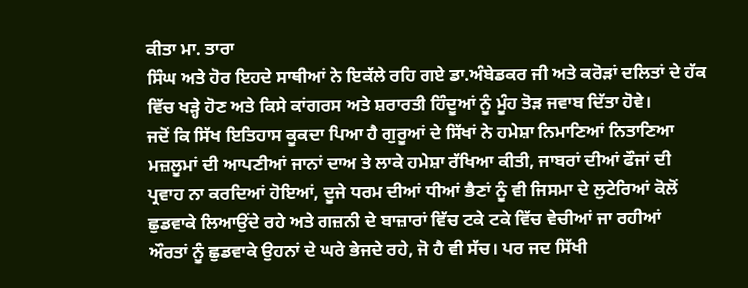ਕੀਤਾ ਮਾ. ਤਾਰਾ
ਸਿੰਘ ਅਤੇ ਹੋਰ ਇਹਦੇ ਸਾਥੀਆਂ ਨੇ ਇਕੱਲੇ ਰਹਿ ਗਏ ਡਾ.ਅੰਬੇਡਕਰ ਜੀ ਅਤੇ ਕਰੋੜਾਂ ਦਲਿਤਾਂ ਦੇ ਹੱਕ
ਵਿੱਚ ਖੜ੍ਹੇ ਹੋਣ ਅਤੇ ਕਿਸੇ ਕਾਂਗਰਸ ਅਤੇ ਸ਼ਰਾਰਤੀ ਹਿੰਦੂਆਂ ਨੂੰ ਮੂੰਹ ਤੋੜ ਜਵਾਬ ਦਿੱਤਾ ਹੋਵੇ।
ਜਦੋਂ ਕਿ ਸਿੱਖ ਇਤਿਹਾਸ ਕੂਕਦਾ ਪਿਆ ਹੈ ਗੁਰੂਆਂ ਦੇ ਸਿੱਖਾਂ ਨੇ ਹਮੇਸ਼ਾ ਨਿਮਾਣਿਆਂ ਨਿਤਾਣਿਆ
ਮਜ਼ਲੂਮਾਂ ਦੀ ਆਪਣੀਆਂ ਜਾਨਾਂ ਦਾਅ ਤੇ ਲਾਕੇ ਹਮੇਸ਼ਾ ਰੱਖਿਆ ਕੀਤੀ, ਜਾਬਰਾਂ ਦੀਆਂ ਫੌਜਾਂ ਦੀ
ਪ੍ਰਵਾਹ ਨਾ ਕਰਦਿਆਂ ਹੋਇਆਂ, ਦੂਜੇ ਧਰਮ ਦੀਆਂ ਧੀਆਂ ਭੈਣਾਂ ਨੂੰ ਵੀ ਜਿਸਮਾ ਦੇ ਲੁਟੇਰਿਆਂ ਕੋਲੋਂ
ਛੁਡਵਾਕੇ ਲਿਆਉਂਦੇ ਰਹੇ ਅਤੇ ਗਜ਼ਨੀ ਦੇ ਬਾਜ਼ਾਰਾਂ ਵਿੱਚ ਟਕੇ ਟਕੇ ਵਿੱਚ ਵੇਚੀਆਂ ਜਾ ਰਹੀਆਂ
ਔਰਤਾਂ ਨੂੰ ਛੁਡਵਾਕੇ ਉਹਨਾਂ ਦੇ ਘਰੇ ਭੇਜਦੇ ਰਹੇ, ਜੋ ਹੈ ਵੀ ਸੱਚ। ਪਰ ਜਦ ਸਿੱਖੀ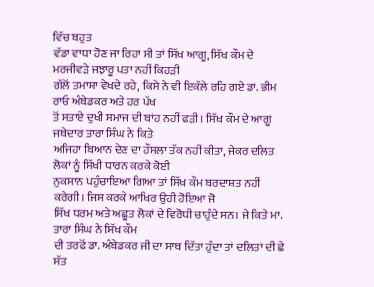ਵਿੱਚ ਬਹੁਤ
ਵੱਡਾ ਵਾਧਾ ਹੋਣ ਜਾ ਰਿਹਾ ਸੀ ਤਾਂ ਸਿੱਖ ਆਗੂ, ਸਿੱਖ ਕੌਮ ਦੇ ਮਰਜੀਵੜੇ ਜਝਾਰੂ ਪਤਾ ਨਹੀਂ ਕਿਹੜੀ
ਗੱਲੋਂ ਤਮਾਸ਼ਾ ਵੇਖਦੇ ਰਹੇ, ਕਿਸੇ ਨੇ ਵੀ ਇਕੱਲੇ ਰਹਿ ਗਏ ਡਾ. ਭੀਮ ਰਾਓ ਅੰਬੇਡਕਰ ਅਤੇ ਹਰ ਪੱਖ
ਤੋਂ ਸਤਾਏ ਦੁਖੀ ਸਮਾਜ ਦੀ ਬਾਂਹ ਨਹੀਂ ਫੜੀ। ਸਿੱਖ ਕੌਮ ਦੇ ਆਗੂ ਜਥੇਦਾਰ ਤਾਰਾ ਸਿੰਘ ਨੇ ਕਿਤੇ
ਅਜਿਹਾ ਬਿਆਨ ਦੇਣ ਦਾ ਹੌਸਲਾ ਤੱਕ ਨਹੀਂ ਕੀਤਾ, ਜੇਕਰ ਦਲਿਤ ਲੋਕਾਂ ਨੂੰ ਸਿੱਖੀ ਧਾਰਨ ਕਰਕੇ ਕੋਈ
ਨੁਕਸਾਨ ਪਹੁੰਚਾਇਆ ਗਿਆ ਤਾਂ ਸਿੱਖ ਕੌਮ ਬਰਦਾਸ਼ਤ ਨਹੀਂ ਕਰੇਗੀ। ਜਿਸ ਕਰਕੇ ਆਖਿਰ ਉਹੀ ਹੋਇਆ ਜੋ
ਸਿੱਖ ਧਰਮ ਅਤੇ ਅਛੂਤ ਲੋਕਾਂ ਦੇ ਵਿਰੋਧੀ ਚਾਹੁੰਦੇ ਸਨ। ਜੇ ਕਿਤੇ ਮਾ. ਤਾਰਾ ਸਿੰਘ ਨੇ ਸਿੱਖ ਕੌਮ
ਦੀ ਤਰਫੋਂ ਡਾ. ਅੰਬੇਡਕਰ ਜੀ ਦਾ ਸਾਥ ਦਿੱਤਾ ਹੁੰਦਾ ਤਾਂ ਦਲਿਤਾਂ ਦੀ ਛੇ ਸੱਤ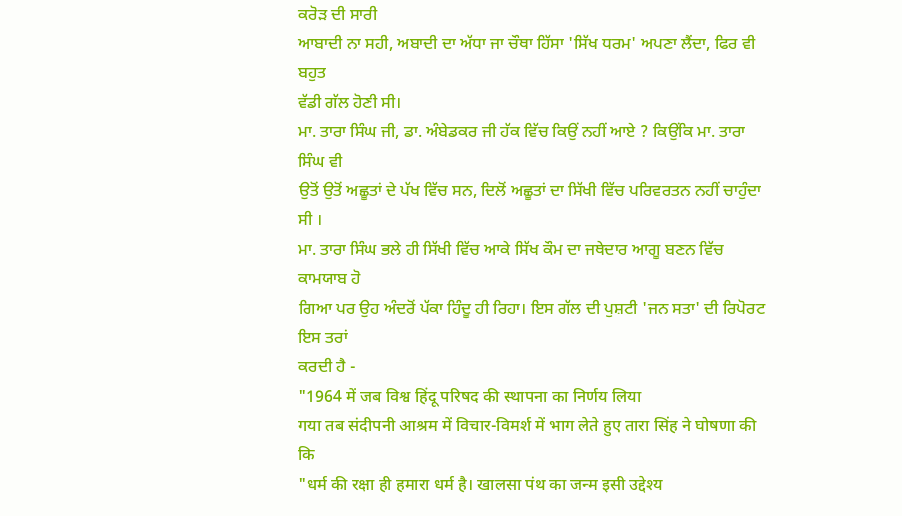ਕਰੋੜ ਦੀ ਸਾਰੀ
ਆਬਾਦੀ ਨਾ ਸਹੀ, ਅਬਾਦੀ ਦਾ ਅੱਧਾ ਜਾ ਚੌਥਾ ਹਿੱਸਾ 'ਸਿੱਖ ਧਰਮ' ਅਪਣਾ ਲੈਂਦਾ, ਫਿਰ ਵੀ ਬਹੁਤ
ਵੱਡੀ ਗੱਲ ਹੋਣੀ ਸੀ।
ਮਾ. ਤਾਰਾ ਸਿੰਘ ਜੀ, ਡਾ. ਅੰਬੇਡਕਰ ਜੀ ਹੱਕ ਵਿੱਚ ਕਿਉਂ ਨਹੀਂ ਆਏ ? ਕਿਉਂਕਿ ਮਾ. ਤਾਰਾ ਸਿੰਘ ਵੀ
ਉਤੋਂ ਉਤੋਂ ਅਛੂਤਾਂ ਦੇ ਪੱਖ ਵਿੱਚ ਸਨ, ਦਿਲੋਂ ਅਛੂਤਾਂ ਦਾ ਸਿੱਖੀ ਵਿੱਚ ਪਰਿਵਰਤਨ ਨਹੀਂ ਚਾਹੁੰਦਾ
ਸੀ ।
ਮਾ. ਤਾਰਾ ਸਿੰਘ ਭਲੇ ਹੀ ਸਿੱਖੀ ਵਿੱਚ ਆਕੇ ਸਿੱਖ ਕੌਮ ਦਾ ਜਥੇਦਾਰ ਆਗੂ ਬਣਨ ਵਿੱਚ ਕਾਮਯਾਬ ਹੋ
ਗਿਆ ਪਰ ਉਹ ਅੰਦਰੋਂ ਪੱਕਾ ਹਿੰਦੂ ਹੀ ਰਿਹਾ। ਇਸ ਗੱਲ ਦੀ ਪੁਸ਼ਟੀ 'ਜਨ ਸਤਾ' ਦੀ ਰਿਪੋਰਟ ਇਸ ਤਰਾਂ
ਕਰਦੀ ਹੈ -
"1964 में जब विश्व हिंदू परिषद की स्थापना का निर्णय लिया
गया तब संदीपनी आश्रम में विचार-विमर्श में भाग लेते हुए तारा सिंह ने घोषणा की कि
"धर्म की रक्षा ही हमारा धर्म है। खालसा पंथ का जन्म इसी उद्देश्य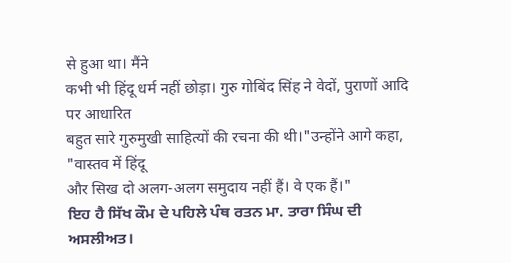से हुआ था। मैंने
कभी भी हिंदू धर्म नहीं छोड़ा। गुरु गोबिंद सिंह ने वेदों, पुराणों आदि पर आधारित
बहुत सारे गुरुमुखी साहित्यों की रचना की थी।"उन्होंने आगे कहा, "वास्तव में हिंदू
और सिख दो अलग-अलग समुदाय नहीं हैं। वे एक हैं।"
ਇਹ ਹੈ ਸਿੱਖ ਕੌਮ ਦੇ ਪਹਿਲੇ ਪੰਥ ਰਤਨ ਮਾ. ਤਾਰਾ ਸਿੰਘ ਦੀ
ਅਸਲੀਅਤ।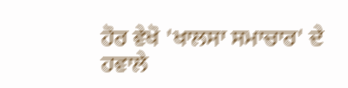ਹੋਰ ਵੇਖੋ 'ਖਾਲਸਾ ਸਮਾਚਾਰ' ਦੇ ਹਵਾਲੇ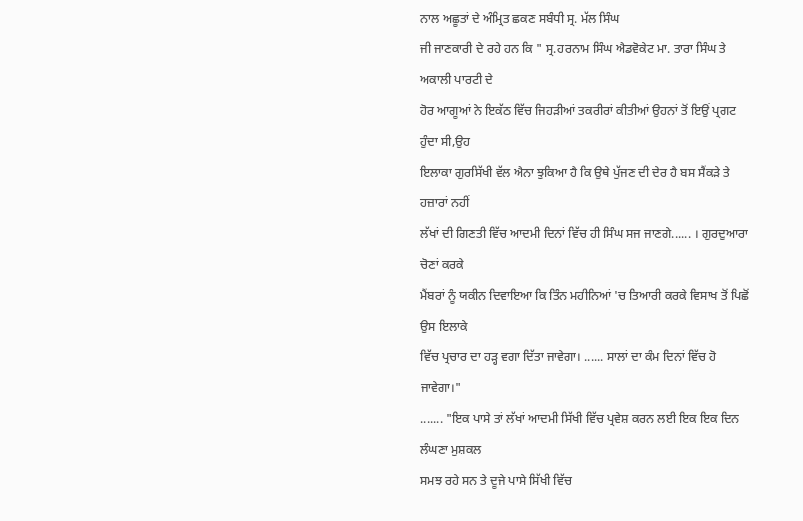ਨਾਲ ਅਛੂਤਾਂ ਦੇ ਅੰਮ੍ਰਿਤ ਛਕਣ ਸਬੰਧੀ ਸ੍ਰ. ਮੱਲ ਸਿੰਘ
ਜੀ ਜਾਣਕਾਰੀ ਦੇ ਰਹੇ ਹਨ ਕਿ " ਸ੍ਰ.ਹਰਨਾਮ ਸਿੰਘ ਐਡਵੋਕੇਟ ਮਾ. ਤਾਰਾ ਸਿੰਘ ਤੇ ਅਕਾਲੀ ਪਾਰਟੀ ਦੇ
ਹੋਰ ਆਗੂਆਂ ਨੇ ਇਕੱਠ ਵਿੱਚ ਜਿਹੜੀਆਂ ਤਕਰੀਰਾਂ ਕੀਤੀਆਂ ਉਹਨਾਂ ਤੋਂ ਇਉਂ ਪ੍ਰਗਟ ਹੁੰਦਾ ਸੀ,ਉਹ
ਇਲਾਕਾ ਗੁਰਸਿੱਖੀ ਵੱਲ ਐਨਾ ਝੁਕਿਆ ਹੈ ਕਿ ਉਥੇ ਪੁੱਜਣ ਦੀ ਦੇਰ ਹੈ ਬਸ ਸੈਂਕੜੇ ਤੇ ਹਜ਼ਾਰਾਂ ਨਹੀਂ
ਲੱਖਾਂ ਦੀ ਗਿਣਤੀ ਵਿੱਚ ਆਦਮੀ ਦਿਨਾਂ ਵਿੱਚ ਹੀ ਸਿੰਘ ਸਜ ਜਾਣਗੇ...... । ਗੁਰਦੁਆਰਾ ਚੋਣਾਂ ਕਰਕੇ
ਮੈਂਬਰਾਂ ਨੂੰ ਯਕੀਨ ਦਿਵਾਇਆ ਕਿ ਤਿੰਨ ਮਹੀਨਿਆਂ 'ਚ ਤਿਆਰੀ ਕਰਕੇ ਵਿਸਾਖ ਤੋਂ ਪਿਛੋਂ ਉਸ ਇਲਾਕੇ
ਵਿੱਚ ਪ੍ਰਚਾਰ ਦਾ ਹੜ੍ਹ ਵਗਾ ਦਿੱਤਾ ਜਾਵੇਗਾ। ...... ਸਾਲਾਂ ਦਾ ਕੰਮ ਦਿਨਾਂ ਵਿੱਚ ਹੋ ਜਾਵੇਗਾ।"
....... "ਇਕ ਪਾਸੇ ਤਾਂ ਲੱਖਾਂ ਆਦਮੀ ਸਿੱਖੀ ਵਿੱਚ ਪ੍ਰਵੇਸ਼ ਕਰਨ ਲਈ ਇਕ ਇਕ ਦਿਨ ਲੰਘਣਾ ਮੁਸ਼ਕਲ
ਸਮਝ ਰਹੇ ਸਨ ਤੇ ਦੂਜੇ ਪਾਸੇ ਸਿੱਖੀ ਵਿੱਚ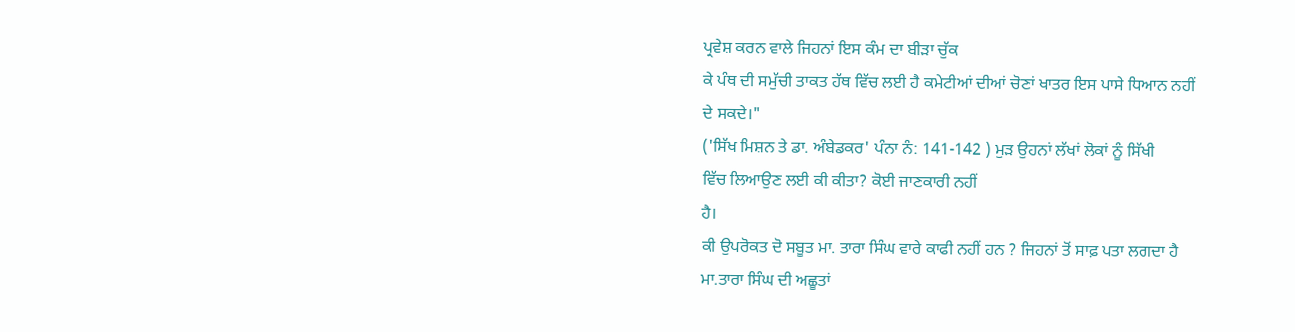ਪ੍ਰਵੇਸ਼ ਕਰਨ ਵਾਲੇ ਜਿਹਨਾਂ ਇਸ ਕੰਮ ਦਾ ਬੀੜਾ ਚੁੱਕ
ਕੇ ਪੰਥ ਦੀ ਸਮੁੱਚੀ ਤਾਕਤ ਹੱਥ ਵਿੱਚ ਲਈ ਹੈ ਕਮੇਟੀਆਂ ਦੀਆਂ ਚੋਣਾਂ ਖਾਤਰ ਇਸ ਪਾਸੇ ਧਿਆਨ ਨਹੀਂ
ਦੇ ਸਕਦੇ।"
('ਸਿੱਖ ਮਿਸ਼ਨ ਤੇ ਡਾ. ਅੰਬੇਡਕਰ' ਪੰਨਾ ਨੰ: 141-142 ) ਮੁੜ ਉਹਨਾਂ ਲੱਖਾਂ ਲੋਕਾਂ ਨੂੰ ਸਿੱਖੀ
ਵਿੱਚ ਲਿਆਉਣ ਲਈ ਕੀ ਕੀਤਾ? ਕੋਈ ਜਾਣਕਾਰੀ ਨਹੀਂ
ਹੈ।
ਕੀ ਉਪਰੋਕਤ ਦੋ ਸਬੂਤ ਮਾ. ਤਾਰਾ ਸਿੰਘ ਵਾਰੇ ਕਾਫੀ ਨਹੀਂ ਹਨ ? ਜਿਹਨਾਂ ਤੋਂ ਸਾਫ਼ ਪਤਾ ਲਗਦਾ ਹੈ
ਮਾ.ਤਾਰਾ ਸਿੰਘ ਦੀ ਅਛੂਤਾਂ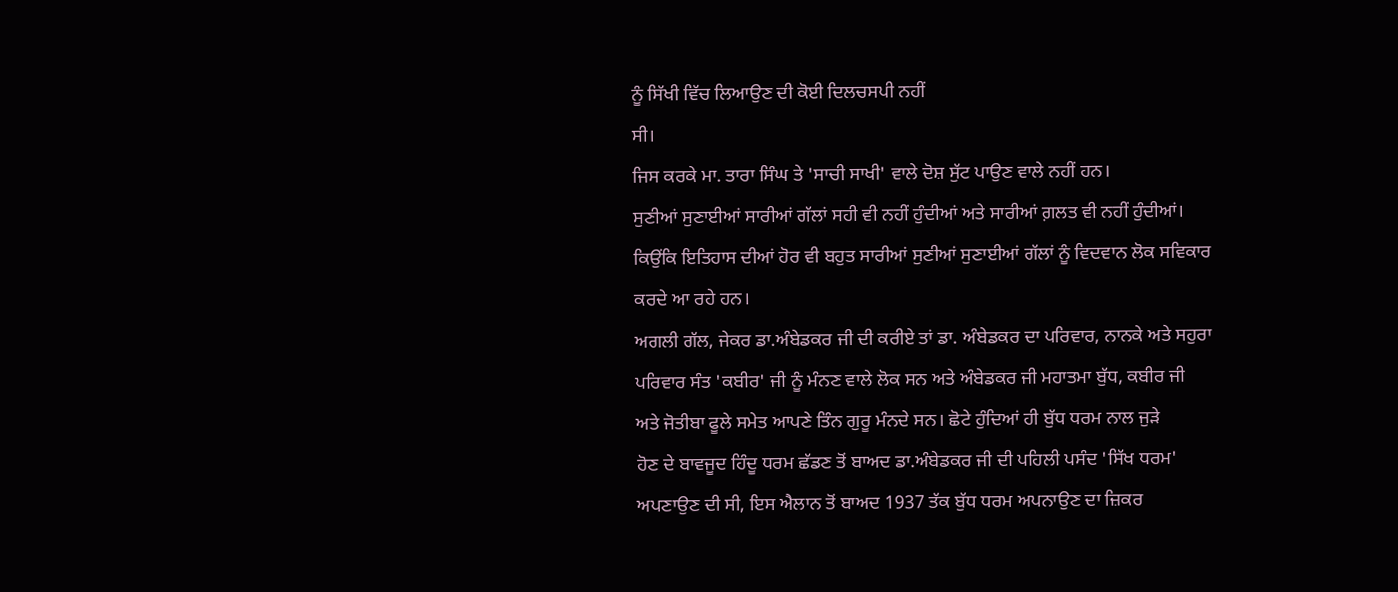ਨੂੰ ਸਿੱਖੀ ਵਿੱਚ ਲਿਆਉਣ ਦੀ ਕੋਈ ਦਿਲਚਸਪੀ ਨਹੀਂ
ਸੀ।
ਜਿਸ ਕਰਕੇ ਮਾ. ਤਾਰਾ ਸਿੰਘ ਤੇ 'ਸਾਚੀ ਸਾਖੀ' ਵਾਲੇ ਦੋਸ਼ ਸੁੱਟ ਪਾਉਣ ਵਾਲੇ ਨਹੀਂ ਹਨ।
ਸੁਣੀਆਂ ਸੁਣਾਈਆਂ ਸਾਰੀਆਂ ਗੱਲਾਂ ਸਹੀ ਵੀ ਨਹੀਂ ਹੁੰਦੀਆਂ ਅਤੇ ਸਾਰੀਆਂ ਗ਼ਲਤ ਵੀ ਨਹੀਂ ਹੁੰਦੀਆਂ।
ਕਿਉਂਕਿ ਇਤਿਹਾਸ ਦੀਆਂ ਹੋਰ ਵੀ ਬਹੁਤ ਸਾਰੀਆਂ ਸੁਣੀਆਂ ਸੁਣਾਈਆਂ ਗੱਲਾਂ ਨੂੰ ਵਿਦਵਾਨ ਲੋਕ ਸਵਿਕਾਰ
ਕਰਦੇ ਆ ਰਹੇ ਹਨ।
ਅਗਲੀ ਗੱਲ, ਜੇਕਰ ਡਾ.ਅੰਬੇਡਕਰ ਜੀ ਦੀ ਕਰੀਏ ਤਾਂ ਡਾ. ਅੰਬੇਡਕਰ ਦਾ ਪਰਿਵਾਰ, ਨਾਨਕੇ ਅਤੇ ਸਹੁਰਾ
ਪਰਿਵਾਰ ਸੰਤ 'ਕਬੀਰ' ਜੀ ਨੂੰ ਮੰਨਣ ਵਾਲੇ ਲੋਕ ਸਨ ਅਤੇ ਅੰਬੇਡਕਰ ਜੀ ਮਹਾਤਮਾ ਬੁੱਧ, ਕਬੀਰ ਜੀ
ਅਤੇ ਜੋਤੀਬਾ ਫੂਲੇ ਸਮੇਤ ਆਪਣੇ ਤਿੰਨ ਗੁਰੂ ਮੰਨਦੇ ਸਨ। ਛੋਟੇ ਹੁੰਦਿਆਂ ਹੀ ਬੁੱਧ ਧਰਮ ਨਾਲ ਜੁੜੇ
ਹੋਣ ਦੇ ਬਾਵਜੂਦ ਹਿੰਦੂ ਧਰਮ ਛੱਡਣ ਤੋਂ ਬਾਅਦ ਡਾ.ਅੰਬੇਡਕਰ ਜੀ ਦੀ ਪਹਿਲੀ ਪਸੰਦ 'ਸਿੱਖ ਧਰਮ'
ਅਪਣਾਉਣ ਦੀ ਸੀ, ਇਸ ਐਲਾਨ ਤੋਂ ਬਾਅਦ 1937 ਤੱਕ ਬੁੱਧ ਧਰਮ ਅਪਨਾਉਣ ਦਾ ਜ਼ਿਕਰ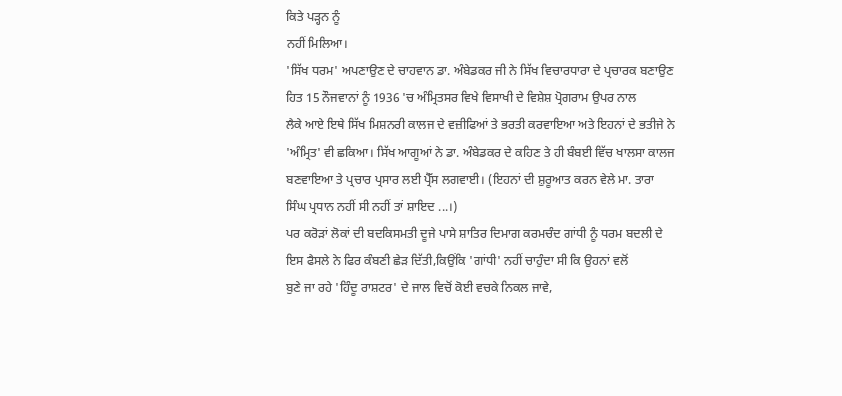ਕਿਤੇ ਪੜ੍ਹਨ ਨੂੰ
ਨਹੀਂ ਮਿਲਿਆ।
'ਸਿੱਖ ਧਰਮ' ਅਪਣਾਉਣ ਦੇ ਚਾਹਵਾਨ ਡਾ. ਅੰਬੇਡਕਰ ਜੀ ਨੇ ਸਿੱਖ ਵਿਚਾਰਧਾਰਾ ਦੇ ਪ੍ਰਚਾਰਕ ਬਣਾਉਣ
ਹਿਤ 15 ਨੌਜਵਾਨਾਂ ਨੂੰ 1936 'ਚ ਅੰਮ੍ਰਿਤਸਰ ਵਿਖੇ ਵਿਸਾਖੀ ਦੇ ਵਿਸ਼ੇਸ਼ ਪ੍ਰੋਗਰਾਮ ਉਪਰ ਨਾਲ
ਲੈਕੇ ਆਏ ਇਥੇ ਸਿੱਖ ਮਿਸ਼ਨਰੀ ਕਾਲਜ ਦੇ ਵਜ਼ੀਫਿਆਂ ਤੇ ਭਰਤੀ ਕਰਵਾਇਆ ਅਤੇ ਇਹਨਾਂ ਦੇ ਭਤੀਜੇ ਨੇ
'ਅੰਮ੍ਰਿਤ' ਵੀ ਛਕਿਆ। ਸਿੱਖ ਆਗੂਆਂ ਨੇ ਡਾ. ਅੰਬੇਡਕਰ ਦੇ ਕਹਿਣ ਤੇ ਹੀ ਬੰਬਈ ਵਿੱਚ ਖਾਲਸਾ ਕਾਲਜ
ਬਣਵਾਇਆ ਤੇ ਪ੍ਰਚਾਰ ਪ੍ਰਸਾਰ ਲਈ ਪ੍ਰੈੱਸ ਲਗਵਾਈ। (ਇਹਨਾਂ ਦੀ ਸ਼ੁਰੂਆਤ ਕਰਨ ਵੇਲੇ ਮਾ. ਤਾਰਾ
ਸਿੰਘ ਪ੍ਰਧਾਨ ਨਹੀਂ ਸੀ ਨਹੀਂ ਤਾਂ ਸ਼ਾਇਦ ...।)
ਪਰ ਕਰੋੜਾਂ ਲੋਕਾਂ ਦੀ ਬਦਕਿਸਮਤੀ ਦੂਜੇ ਪਾਸੇ ਸ਼ਾਤਿਰ ਦਿਮਾਗ ਕਰਮਚੰਦ ਗਾਂਧੀ ਨੂੰ ਧਰਮ ਬਦਲੀ ਦੇ
ਇਸ ਫੈਸਲੇ ਨੇ ਫਿਰ ਕੰਬਣੀ ਛੇੜ ਦਿੱਤੀ,ਕਿਉਂਕਿ 'ਗਾਂਧੀ' ਨਹੀਂ ਚਾਹੁੰਦਾ ਸੀ ਕਿ ਉਹਨਾਂ ਵਲੋਂ
ਬੁਣੇ ਜਾ ਰਹੇ 'ਹਿੰਦੂ ਰਾਸ਼ਟਰ' ਦੇ ਜਾਲ ਵਿਚੋਂ ਕੋਈ ਵਚਕੇ ਨਿਕਲ ਜਾਵੇ,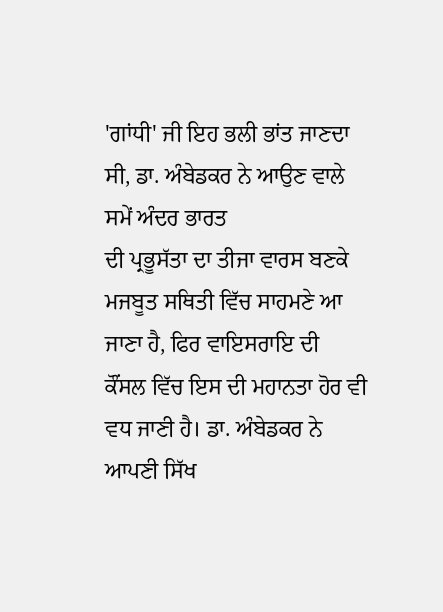'ਗਾਂਧੀ' ਜੀ ਇਹ ਭਲੀ ਭਾਂਤ ਜਾਣਦਾ ਸੀ, ਡਾ. ਅੰਬੇਡਕਰ ਨੇ ਆਉਣ ਵਾਲੇ ਸਮੇਂ ਅੰਦਰ ਭਾਰਤ
ਦੀ ਪ੍ਰਭੂਸੱਤਾ ਦਾ ਤੀਜਾ ਵਾਰਸ ਬਣਕੇ ਮਜਬੂਤ ਸਥਿਤੀ ਵਿੱਚ ਸਾਹਮਣੇ ਆ ਜਾਣਾ ਹੈ, ਫਿਰ ਵਾਇਸਰਾਇ ਦੀ
ਕੌਂਸਲ ਵਿੱਚ ਇਸ ਦੀ ਮਹਾਨਤਾ ਹੋਰ ਵੀ ਵਧ ਜਾਣੀ ਹੈ। ਡਾ. ਅੰਬੇਡਕਰ ਨੇ ਆਪਣੀ ਸਿੱਖ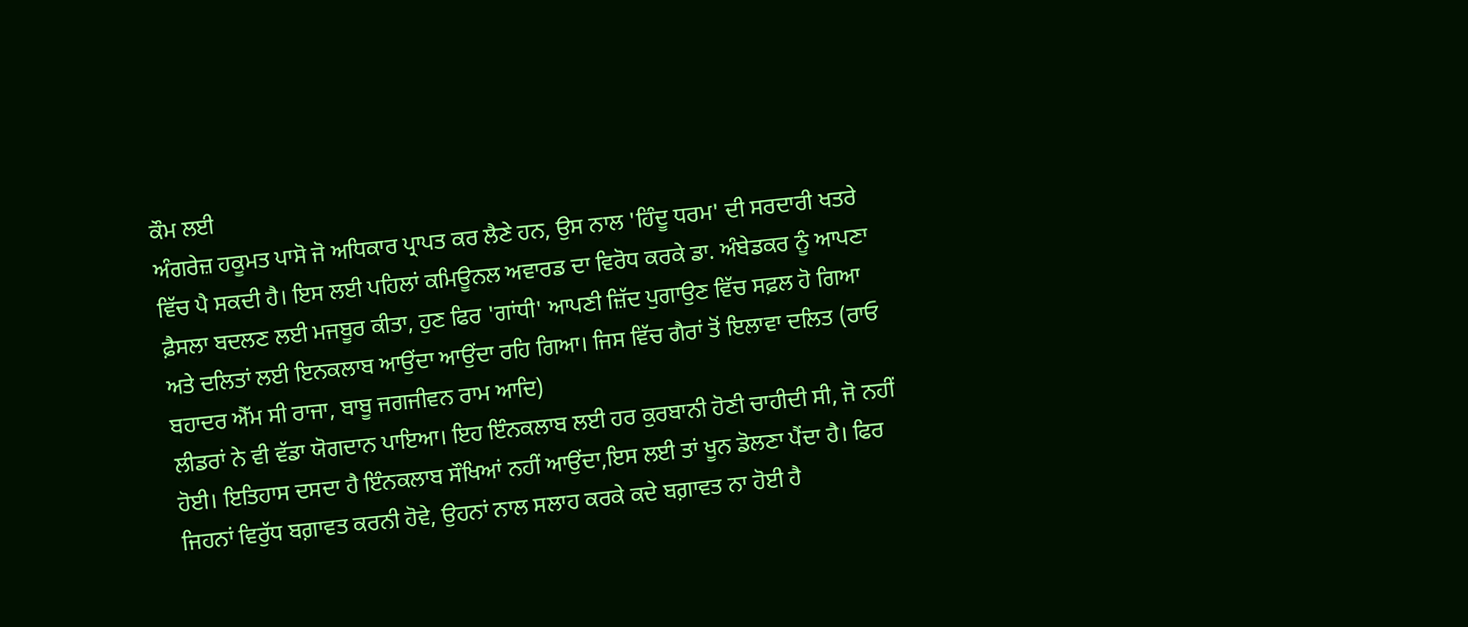ਕੌਮ ਲਈ
ਅੰਗਰੇਜ਼ ਹਕੂਮਤ ਪਾਸੋ ਜੋ ਅਧਿਕਾਰ ਪ੍ਰਾਪਤ ਕਰ ਲੈਣੇ ਹਨ, ਉਸ ਨਾਲ 'ਹਿੰਦੂ ਧਰਮ' ਦੀ ਸਰਦਾਰੀ ਖਤਰੇ
ਵਿੱਚ ਪੈ ਸਕਦੀ ਹੈ। ਇਸ ਲਈ ਪਹਿਲਾਂ ਕਮਿਊਨਲ ਅਵਾਰਡ ਦਾ ਵਿਰੋਧ ਕਰਕੇ ਡਾ. ਅੰਬੇਡਕਰ ਨੂੰ ਆਪਣਾ
ਫ਼ੈਸਲਾ ਬਦਲਣ ਲਈ ਮਜਬੂਰ ਕੀਤਾ, ਹੁਣ ਫਿਰ 'ਗਾਂਧੀ' ਆਪਣੀ ਜ਼ਿੱਦ ਪੁਗਾਉਣ ਵਿੱਚ ਸਫ਼ਲ ਹੋ ਗਿਆ
ਅਤੇ ਦਲਿਤਾਂ ਲਈ ਇਨਕਲਾਬ ਆਉਂਦਾ ਆਉਂਦਾ ਰਹਿ ਗਿਆ। ਜਿਸ ਵਿੱਚ ਗੈਰਾਂ ਤੋਂ ਇਲਾਵਾ ਦਲਿਤ (ਰਾਓ
ਬਹਾਦਰ ਐੱਮ ਸੀ ਰਾਜਾ, ਬਾਬੂ ਜਗਜੀਵਨ ਰਾਮ ਆਦਿ)
ਲੀਡਰਾਂ ਨੇ ਵੀ ਵੱਡਾ ਯੋਗਦਾਨ ਪਾਇਆ। ਇਹ ਇੰਨਕਲਾਬ ਲਈ ਹਰ ਕੁਰਬਾਨੀ ਹੋਣੀ ਚਾਹੀਦੀ ਸੀ, ਜੋ ਨਹੀਂ
ਹੋਈ। ਇਤਿਹਾਸ ਦਸਦਾ ਹੈ ਇੰਨਕਲਾਬ ਸੌਖਿਆਂ ਨਹੀਂ ਆਉਂਦਾ,ਇਸ ਲਈ ਤਾਂ ਖੂਨ ਡੋਲਣਾ ਪੈਂਦਾ ਹੈ। ਫਿਰ
ਜਿਹਨਾਂ ਵਿਰੁੱਧ ਬਗ਼ਾਵਤ ਕਰਨੀ ਹੋਵੇ, ਉਹਨਾਂ ਨਾਲ ਸਲਾਹ ਕਰਕੇ ਕਦੇ ਬਗ਼ਾਵਤ ਨਾ ਹੋਈ ਹੈ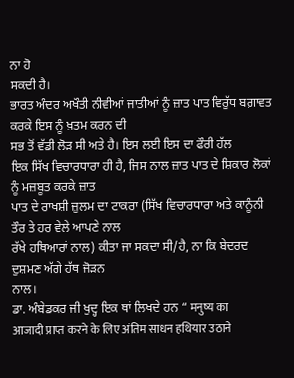ਨਾ ਹੋ
ਸਕਦੀ ਹੈ।
ਭਾਰਤ ਅੰਦਰ ਅਖੌਤੀ ਨੀਵੀਆਂ ਜਾਤੀਆਂ ਨੂੰ ਜ਼ਾਤ ਪਾਤ ਵਿਰੁੱਧ ਬਗ਼ਾਵਤ ਕਰਕੇ ਇਸ ਨੂੰ ਖ਼ਤਮ ਕਰਨ ਦੀ
ਸਭ ਤੋਂ ਵੱਡੀ ਲੋੜ ਸੀ ਅਤੇ ਹੈ। ਇਸ ਲਈ ਇਸ ਦਾ ਫੌਰੀ ਹੱਲ
ਇਕ ਸਿੱਖ ਵਿਚਾਰਧਾਰਾ ਹੀ ਹੈ, ਜਿਸ ਨਾਲ ਜ਼ਾਤ ਪਾਤ ਦੇ ਸ਼ਿਕਾਰ ਲੋਕਾਂ ਨੂੰ ਮਜ਼ਬੂਤ ਕਰਕੇ ਜ਼ਾਤ
ਪਾਤ ਦੇ ਰਾਖਸ਼ੀ ਜ਼ੁਲਮ ਦਾ ਟਾਕਰਾ (ਸਿੱਖ ਵਿਚਾਰਧਾਰਾ ਅਤੇ ਕਾਨੂੰਨੀ ਤੌਰ ਤੇ ਹਰ ਵੇਲੇ ਆਪਣੇ ਨਾਲ
ਰੱਖੇ ਹਥਿਆਰਾਂ ਨਾਲ) ਕੀਤਾ ਜਾ ਸਕਦਾ ਸੀ/ਹੈ, ਨਾ ਕਿ ਬੇਦਰਦ ਦੁਸ਼ਮਣ ਅੱਗੇ ਹੱਥ ਜੋੜਨ
ਨਾਲ।
ਡਾ. ਅੰਬੇਡਕਰ ਜੀ ਖੁਦ੍ਹ ਇਕ ਥਾਂ ਲਿਖਦੇ ਹਨ “ मनुष्य का
आजादी प्राप्त करने के लिए अंतिम साधन हथियार उठाने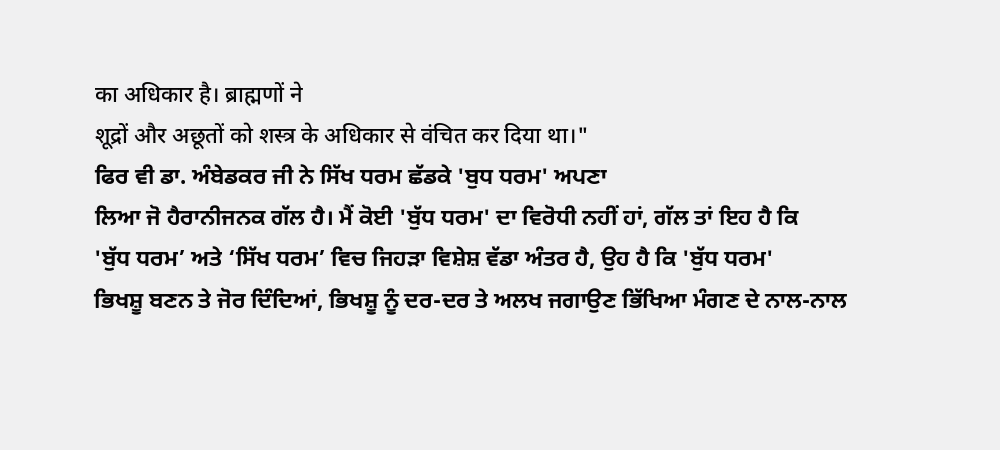का अधिकार है। ब्राह्मणों ने
शूद्रों और अछूतों को शस्त्र के अधिकार से वंचित कर दिया था।"
ਫਿਰ ਵੀ ਡਾ. ਅੰਬੇਡਕਰ ਜੀ ਨੇ ਸਿੱਖ ਧਰਮ ਛੱਡਕੇ 'ਬੁਧ ਧਰਮ' ਅਪਣਾ
ਲਿਆ ਜੋ ਹੈਰਾਨੀਜਨਕ ਗੱਲ ਹੈ। ਮੈਂ ਕੋਈ 'ਬੁੱਧ ਧਰਮ' ਦਾ ਵਿਰੋਧੀ ਨਹੀਂ ਹਾਂ, ਗੱਲ ਤਾਂ ਇਹ ਹੈ ਕਿ
'ਬੁੱਧ ਧਰਮ’ ਅਤੇ ‘ਸਿੱਖ ਧਰਮ’ ਵਿਚ ਜਿਹੜਾ ਵਿਸ਼ੇਸ਼ ਵੱਡਾ ਅੰਤਰ ਹੈ, ਉਹ ਹੈ ਕਿ 'ਬੁੱਧ ਧਰਮ'
ਭਿਖਸ਼ੂ ਬਣਨ ਤੇ ਜੋਰ ਦਿੰਦਿਆਂ, ਭਿਖਸ਼ੂ ਨੂੰ ਦਰ-ਦਰ ਤੇ ਅਲਖ ਜਗਾਉਣ ਭਿੱਖਿਆ ਮੰਗਣ ਦੇ ਨਾਲ-ਨਾਲ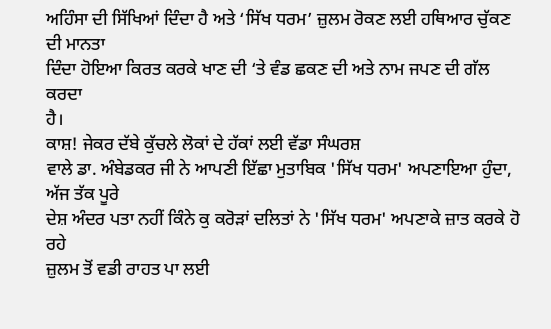ਅਹਿੰਸਾ ਦੀ ਸਿੱਖਿਆਂ ਦਿੰਦਾ ਹੈ ਅਤੇ ‘ਸਿੱਖ ਧਰਮ’ ਜ਼ੁਲਮ ਰੋਕਣ ਲਈ ਹਥਿਆਰ ਚੁੱਕਣ ਦੀ ਮਾਨਤਾ
ਦਿੰਦਾ ਹੋਇਆ ਕਿਰਤ ਕਰਕੇ ਖਾਣ ਦੀ ‘ਤੇ ਵੰਡ ਛਕਣ ਦੀ ਅਤੇ ਨਾਮ ਜਪਣ ਦੀ ਗੱਲ ਕਰਦਾ
ਹੈ।
ਕਾਸ਼! ਜੇਕਰ ਦੱਬੇ ਕੁੱਚਲੇ ਲੋਕਾਂ ਦੇ ਹੱਕਾਂ ਲਈ ਵੱਡਾ ਸੰਘਰਸ਼
ਵਾਲੇ ਡਾ. ਅੰਬੇਡਕਰ ਜੀ ਨੇ ਆਪਣੀ ਇੱਛਾ ਮੁਤਾਬਿਕ 'ਸਿੱਖ ਧਰਮ' ਅਪਣਾਇਆ ਹੁੰਦਾ, ਅੱਜ ਤੱਕ ਪੂਰੇ
ਦੇਸ਼ ਅੰਦਰ ਪਤਾ ਨਹੀਂ ਕਿੰਨੇ ਕੁ ਕਰੋੜਾਂ ਦਲਿਤਾਂ ਨੇ 'ਸਿੱਖ ਧਰਮ' ਅਪਣਾਕੇ ਜ਼ਾਤ ਕਰਕੇ ਹੋ ਰਹੇ
ਜ਼ੁਲਮ ਤੋਂ ਵਡੀ ਰਾਹਤ ਪਾ ਲਈ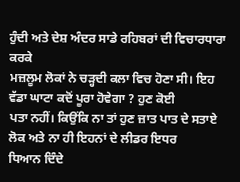ਹੁੰਦੀ ਅਤੇ ਦੇਸ਼ ਅੰਦਰ ਸਾਡੇ ਰਹਿਬਰਾਂ ਦੀ ਵਿਚਾਰਧਾਰਾ ਕਰਕੇ
ਮਜ਼ਲੂਮ ਲੋਕਾਂ ਨੇ ਚੜ੍ਹਦੀ ਕਲਾ ਵਿਚ ਹੋਣਾ ਸੀ। ਇਹ ਵੱਡਾ ਘਾਟਾ ਕਦੋਂ ਪੂਰਾ ਹੋਵੇਗਾ ? ਹੁਣ ਕੋਈ
ਪਤਾ ਨਹੀਂ। ਕਿਉਂਕਿ ਨਾ ਤਾਂ ਹੁਣ ਜ਼ਾਤ ਪਾਤ ਦੇ ਸਤਾਏ ਲੋਕ ਅਤੇ ਨਾ ਹੀ ਇਹਨਾਂ ਦੇ ਲੀਡਰ ਇਧਰ
ਧਿਆਨ ਦਿੰਦੇ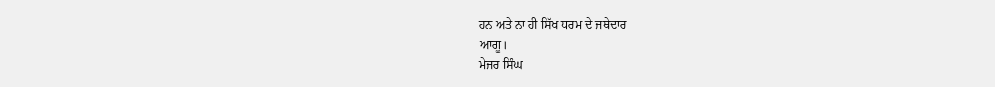ਹਨ ਅਤੇ ਨਾ ਹੀ ਸਿੱਖ ਧਰਮ ਦੇ ਜਥੇਦਾਰ
ਆਗੂ।
ਮੇਜਰ ਸਿੰਘ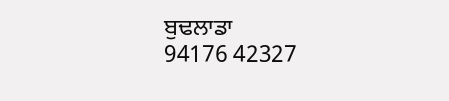ਬੁਢਲਾਡਾ
94176 42327